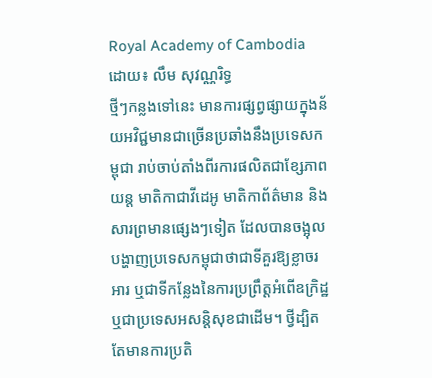Royal Academy of Cambodia
ដោយ៖ លឹម សុវណ្ណរិទ្ធ
ថ្មីៗកន្លងទៅនេះ មានការផ្សព្វផ្សាយក្នុងន័យអវិជ្ជមានជាច្រើនប្រឆាំងនឹងប្រទេសកម្ពុជា រាប់ចាប់តាំងពីរការផលិតជាខ្សែភាពយន្ត មាតិកាជាវីដេអូ មាតិកាព័ត៌មាន និងសារព្រមានផ្សេងៗទៀត ដែលបានចង្អុលបង្ហាញប្រទេសកម្ពុជាថាជាទីគួរឱ្យខ្លាចរអារ ឬជាទីកន្លែងនៃការប្រព្រឹត្តអំពើឧក្រិដ្ឋ ឬជាប្រទេសអសន្តិសុខជាដើម។ ថ្វីដ្បិតតែមានការប្រតិ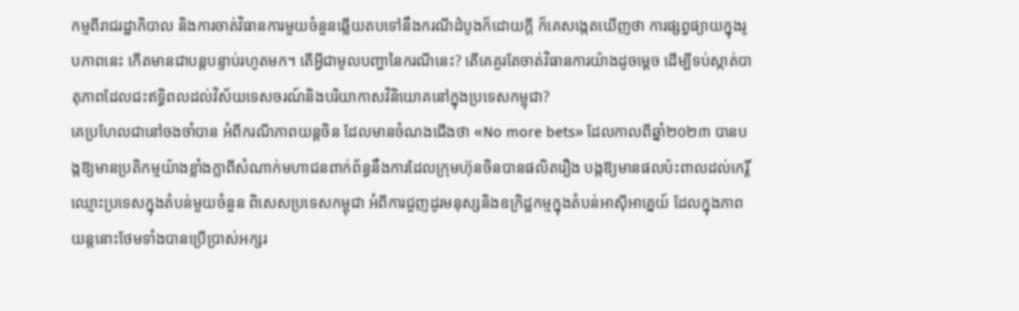កម្មពីរាជរដ្ឋាភិបាល និងការចាត់វិធានការមួយចំនួនឆ្លើយតបទៅនឹងករណីដំបូងក៏ដោយក្ដី ក៏គេសង្កេតឃើញថា ការផ្សព្វផ្យាយក្នុងរូបភាពនេះ កើតមានជាបន្តបន្ទាប់រហូតមក។ តើអ្វីជាមូលបញ្ហានៃករណីនេះ? តើគេគួរតែចាត់វិធានការយ៉ាងដូចម្ដេច ដើម្បីទប់ស្កាត់បាតុភាពដែលជះឥទ្ធិពលដល់វិស័យទេសចរណ៍និងបរិយាកាសវិនិយោគនៅក្នុងប្រទេសកម្ពុជា?
គេប្រហែលជានៅចងចាំបាន អំពីករណីភាពយន្តចិន ដែលមានចំណងជើងថា «No more bets» ដែលកាលពីឆ្នាំ២០២៣ បានបង្កឱ្យមានប្រតិកម្មយ៉ាងខ្លាំងក្លាពីសំណាក់មហាជនពាក់ព័ន្ធនឹងការដែលក្រុមហ៊ុនចិនបានផលិតរឿង បង្កឱ្យមានផលប៉ះពាលដល់កេរ្តិ៍ឈ្មោះប្រទេសក្នុងតំបន់មួយចំនួន ពិសេសប្រទេសកម្ពុជា អំពីការជួញដូរមនុស្សនិងឧក្រិដ្ឋកម្មក្នុងតំបន់អាស៊ីអាគ្នេយ៍ ដែលក្នុងភាពយន្តនោះថែមទាំងបានប្រើប្រាស់អក្សរ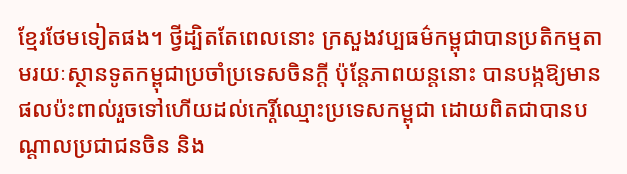ខ្មែរថែមទៀតផង។ ថ្វីដ្បិតតែពេលនោះ ក្រសួងវប្បធម៌កម្ពុជាបានប្រតិកម្មតាមរយៈស្ថានទូតកម្ពុជាប្រចាំប្រទេសចិនក្ដី ប៉ុន្តែភាពយន្តនោះ បានបង្កឱ្យមានផលប៉ះពាល់រួចទៅហើយដល់កេរ្តិ៍ឈ្មោះប្រទេសកម្ពុជា ដោយពិតជាបានបណ្ដាលប្រជាជនចិន និង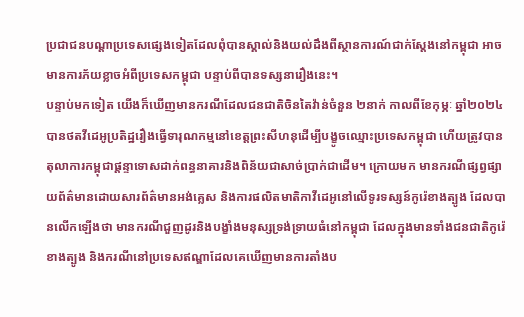ប្រជាជនបណ្ដាប្រទេសផ្សេងទៀតដែលពុំបានស្គាល់និងយល់ដឹងពីស្ថានការណ៍ជាក់ស្ដែងនៅកម្ពុជា អាចមានការភ័យខ្លាចអំពីប្រទេសកម្ពុជា បន្ទាប់ពីបានទស្សនារឿងនេះ។
បន្ទាប់មកទៀត យើងក៏ឃើញមានករណីដែលជនជាតិចិនតៃវ៉ាន់ចំនួន ២នាក់ កាលពីខែកុម្ភៈ ឆ្នាំ២០២៤ បានថតវីដេអូប្រតិដ្ឋរឿងធ្វើទារុណកម្មនៅខេត្តព្រះសីហនុដើម្បីបង្ខូចឈ្មោះប្រទេសកម្ពុជា ហើយត្រូវបានតុលាការកម្ពុជាផ្ដន្ទាទោសដាក់ពន្ធនាគារនិងពិន័យជាសាច់ប្រាក់ជាដើម។ ក្រោយមក មានករណីផ្សព្វផ្សាយព័ត៌មានដោយសារព័ត៌មានអង់គ្លេស និងការផលិតមាតិកាវីដេអូនៅលើទូរទស្សន៍កូរ៉េខាងត្បូង ដែលបានលើកឡើងថា មានករណីជួញដូរនិងបង្ខាំងមនុស្សទ្រង់ទ្រាយធំនៅកម្ពុជា ដែលក្នុងមានទាំងជនជាតិកូរ៉េខាងត្បូង និងករណីនៅប្រទេសឥណ្ឌាដែលគេឃើញមានការតាំងប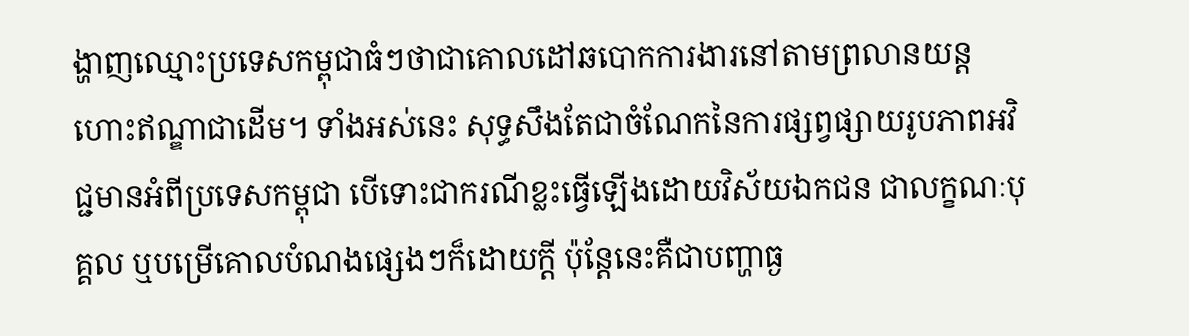ង្ហាញឈ្មោះប្រទេសកម្ពុជាធំៗថាជាគោលដៅឆបោកការងារនៅតាមព្រលានយន្តហោះឥណ្ឌាជាដើម។ ទាំងអស់នេះ សុទ្ធសឹងតែជាចំណែកនៃការផ្សព្វផ្សាយរូបភាពអវិជ្ជមានអំពីប្រទេសកម្ពុជា បើទោះជាករណីខ្លះធ្វើឡើងដោយវិស័យឯកជន ជាលក្ខណៈបុគ្គល ឬបម្រើគោលបំណងផ្សេងៗក៏ដោយក្ដី ប៉ុន្តែនេះគឺជាបញ្ហាធ្ង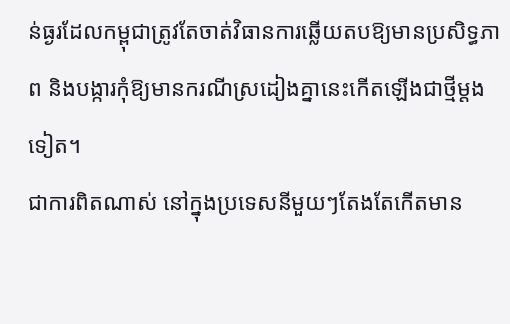ន់ធ្ងរដែលកម្ពុជាត្រូវតែចាត់វិធានការឆ្លើយតបឱ្យមានប្រសិទ្ធភាព និងបង្ការកុំឱ្យមានករណីស្រដៀងគ្នានេះកើតឡើងជាថ្មីម្ដងទៀត។
ជាការពិតណាស់ នៅក្នុងប្រទេសនីមួយៗតែងតែកើតមាន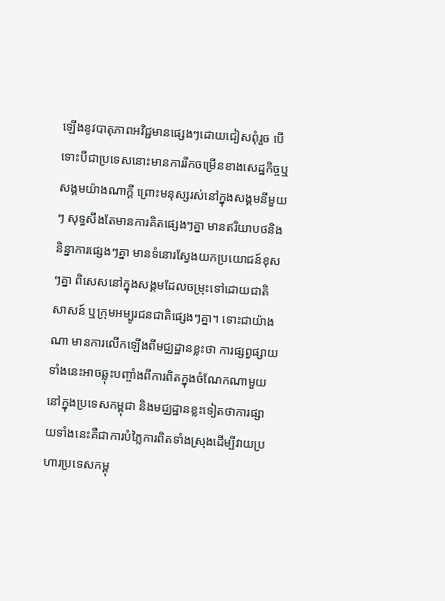ឡើងនូវបាតុភាពអវិជ្ជមានផ្សេងៗដោយជៀសពុំរួច បើទោះបីជាប្រទេសនោះមានការរីកចម្រើនខាងសេដ្ឋកិច្ចឬសង្គមយ៉ាងណាក្ដី ព្រោះមនុស្សរស់នៅក្នុងសង្គមនីមួយៗ សុទ្ធសឹងតែមានការគិតផ្សេងៗគ្នា មានឥរិយាបថនិងនិន្នាការផ្សេងៗគ្នា មានទំនោរស្វែងយកប្រយោជន៍ខុសៗគ្នា ពិសេសនៅក្នុងសង្គមដែលចម្រុះទៅដោយជាតិសាសន៍ ឬក្រុមអម្បូរជនជាតិផ្សេងៗគ្នា។ ទោះជាយ៉ាងណា មានការលើកឡើងពីមជ្ឈដ្ឋានខ្លះថា ការផ្សព្វផ្សាយទាំងនេះអាចឆ្លុះបញ្ចាំងពីការពិតក្នុងចំណែកណាមួយនៅក្នុងប្រទេសកម្ពុជា និងមជ្ឈដ្ឋានខ្លះទៀតថាការផ្សាយទាំងនេះគឺជាការបំភ្លៃការពិតទាំងស្រុងដើម្បីវាយប្រហារប្រទេសកម្ពុ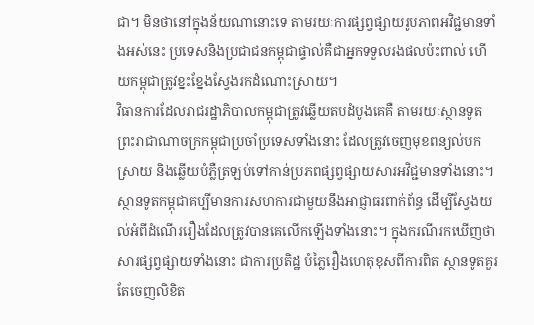ជា។ មិនថានៅក្នុងន័យណានោះទេ តាមរយៈការផ្សព្វផ្សាយរូបភាពអវិជ្ជមានទាំងអស់នេះ ប្រទេសនិងប្រជាជនកម្ពុជាផ្ទាល់គឺជាអ្នកទទួលរងផលប៉ះពាល់ ហើយកម្ពុជាត្រូវខ្នះខ្នែងស្វែងរកដំណោះស្រាយ។
វិធានការដែលរាជរដ្ឋាភិបាលកម្ពុជាត្រូវឆ្លើយតបដំបូងគេគឺ តាមរយៈស្ថានទូតព្រះរាជាណាចក្រកម្ពុជាប្រចាំប្រទេសទាំងនោះ ដែលត្រូវចេញមុខពន្យល់បកស្រាយ និងឆ្លើយបំភ្លឺត្រឡប់ទៅកាន់ប្រភពផ្សព្វផ្សាយសារអវិជ្ជមានទាំងនោះ។ ស្ថានទូតកម្ពុជាគប្បីមានការសហការជាមួយនឹងអាជ្ញាធរពាក់ព័ន្ធ ដើម្បីស្វែងយល់អំពីដំណើររឿងដែលត្រូវបានគេលើកឡើងទាំងនោះ។ ក្នុងករណីរកឃើញថា សារផ្សព្វផ្សាយទាំងនោះ ជាការប្រតិដ្ឋ បំភ្លៃរឿងហេតុខុសពីការពិត ស្ថានទូតគួរតែចេញលិខិត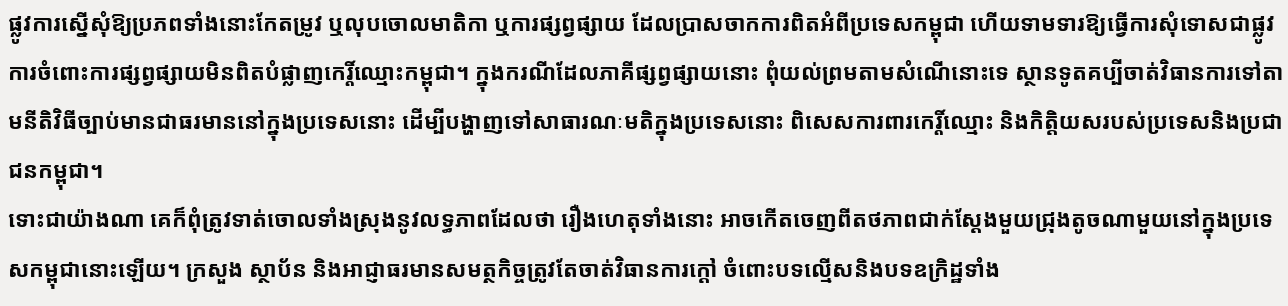ផ្លូវការស្នើសុំឱ្យប្រភពទាំងនោះកែតម្រូវ ឬលុបចោលមាតិកា ឬការផ្សព្វផ្សាយ ដែលប្រាសចាកការពិតអំពីប្រទេសកម្ពុជា ហើយទាមទារឱ្យធ្វើការសុំទោសជាផ្លូវការចំពោះការផ្សព្វផ្សាយមិនពិតបំផ្លាញកេរ្តិ៍ឈ្មោះកម្ពុជា។ ក្នុងករណីដែលភាគីផ្សព្វផ្សាយនោះ ពុំយល់ព្រមតាមសំណើនោះទេ ស្ថានទូតគប្បីចាត់វិធានការទៅតាមនីតិវិធីច្បាប់មានជាធរមាននៅក្នុងប្រទេសនោះ ដើម្បីបង្ហាញទៅសាធារណៈមតិក្នុងប្រទេសនោះ ពិសេសការពារកេរ្តិ៍ឈ្មោះ និងកិត្តិយសរបស់ប្រទេសនិងប្រជាជនកម្ពុជា។
ទោះជាយ៉ាងណា គេក៏ពុំត្រូវទាត់ចោលទាំងស្រុងនូវលទ្ធភាពដែលថា រឿងហេតុទាំងនោះ អាចកើតចេញពីតថភាពជាក់ស្ដែងមួយជ្រុងតូចណាមួយនៅក្នុងប្រទេសកម្ពុជានោះឡើយ។ ក្រសួង ស្ថាប័ន និងអាជ្ញាធរមានសមត្ថកិច្ចត្រូវតែចាត់វិធានការក្ដៅ ចំពោះបទល្មើសនិងបទឧក្រិដ្ឋទាំង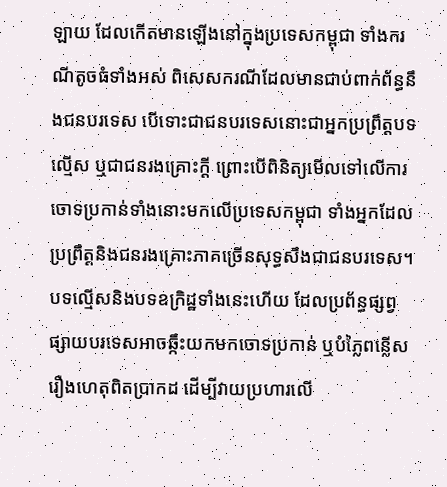ឡាយ ដែលកើតមានឡើងនៅក្នុងប្រទេសកម្ពុជា ទាំងករណីតូចធំទាំងអស់ ពិសេសករណីដែលមានជាប់ពាក់ព័ន្ធនឹងជនបរទេស បើទោះជាជនបរទេសនោះជាអ្នកប្រព្រឹត្តបទល្មើស ឬជាជនរងគ្រោះក្ដី ព្រោះបើពិនិត្យមើលទៅលើការចោទប្រកាន់ទាំងនោះមកលើប្រទេសកម្ពុជា ទាំងអ្នកដែលប្រព្រឹត្តនិងជនរងគ្រោះភាគច្រើនសុទ្ធសឹងជាជនបរទេស។ បទល្មើសនិងបទឧក្រិដ្ឋទាំងនេះហើយ ដែលប្រព័ន្ធផ្សព្វផ្សាយបរទេសអាចឆ្កឹះយកមកចោទប្រកាន់ ឬបំភ្លៃពន្លើសរឿងហេតុពិតប្រាកដ ដើម្បីវាយប្រហារលើ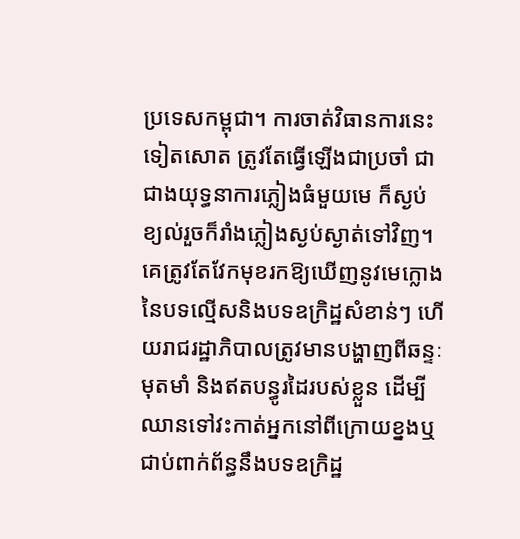ប្រទេសកម្ពុជា។ ការចាត់វិធានការនេះទៀតសោត ត្រូវតែធ្វើឡើងជាប្រចាំ ជាជាងយុទ្ធនាការភ្លៀងធំមួយមេ ក៏ស្ងប់ខ្យល់រួចក៏រាំងភ្លៀងស្ងប់ស្ងាត់ទៅវិញ។ គេត្រូវតែវែកមុខរកឱ្យឃើញនូវមេក្លោងនៃបទល្មើសនិងបទឧក្រិដ្ឋសំខាន់ៗ ហើយរាជរដ្ឋាភិបាលត្រូវមានបង្ហាញពីឆន្ទៈមុតមាំ និងឥតបន្ធូរដៃរបស់ខ្លួន ដើម្បីឈានទៅវះកាត់អ្នកនៅពីក្រោយខ្នងឬជាប់ពាក់ព័ន្ធនឹងបទឧក្រិដ្ឋ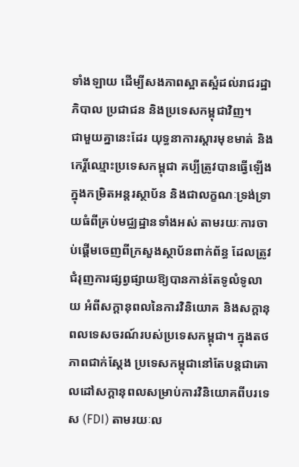ទាំងឡាយ ដើម្បីសងភាពស្អាតស្អំដល់រាជរដ្ឋាភិបាល ប្រជាជន និងប្រទេសកម្ពុជាវិញ។
ជាមួយគ្នានេះដែរ យុទ្ធនាការស្ដារមុខមាត់ និងកេរ្តិ៍ឈ្មោះប្រទេសកម្ពុជា គប្បីត្រូវបានធ្វើឡើងក្នុងកម្រិតអន្តរស្ថាប័ន និងជាលក្ខណៈទ្រង់ទ្រាយធំពីគ្រប់មជ្ឈដ្ឋានទាំងអស់ តាមរយៈការចាប់ផ្ដើមចេញពីក្រសួងស្ថាប័នពាក់ព័ន្ធ ដែលត្រូវជំរុញការផ្សព្វផ្សាយឱ្យបានកាន់តែទូលំទូលាយ អំពីសក្ដានុពលនៃការវិនិយោគ និងសក្ដានុពលទេសចរណ៍របស់ប្រទេសកម្ពុជា។ ក្នុងតថភាពជាក់ស្ដែង ប្រទេសកម្ពុជានៅតែបន្តជាគោលដៅសក្ដានុពលសម្រាប់ការវិនិយោគពីបរទេស (FDI) តាមរយៈល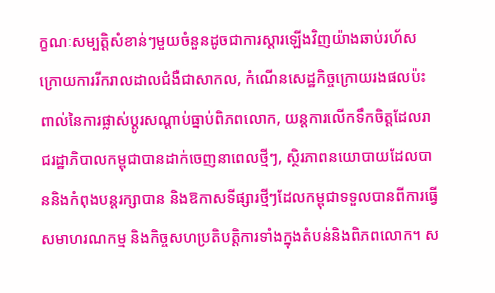ក្ខណៈសម្បត្តិសំខាន់ៗមួយចំនួនដូចជាការស្ដារឡើងវិញយ៉ាងឆាប់រហ័សក្រោយការរីករាលដាលជំងឺជាសាកល, កំណើនសេដ្ឋកិច្ចក្រោយរងផលប៉ះពាល់នៃការផ្លាស់ប្ដូរសណ្ដាប់ធ្នាប់ពិភពលោក, យន្តការលើកទឹកចិត្តដែលរាជរដ្ឋាភិបាលកម្ពុជាបានដាក់ចេញនាពេលថ្មីៗ, ស្ថិរភាពនយោបាយដែលបាននិងកំពុងបន្តរក្សាបាន និងឱកាសទីផ្សារថ្មីៗដែលកម្ពុជាទទួលបានពីការធ្វើសមាហរណកម្ម និងកិច្ចសហប្រតិបត្តិការទាំងក្នុងតំបន់និងពិភពលោក។ ស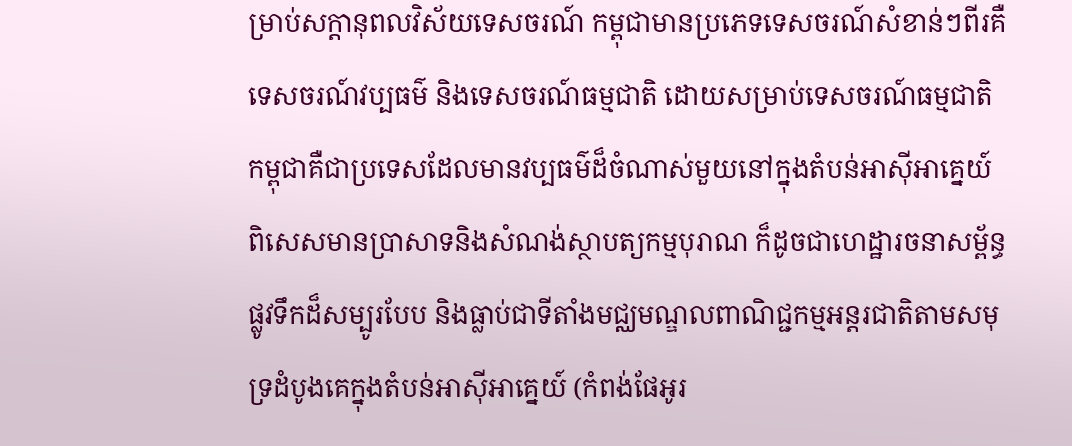ម្រាប់សក្ដានុពលវិស័យទេសចរណ៍ កម្ពុជាមានប្រភេទទេសចរណ៍សំខាន់ៗពីរគឺ ទេសចរណ៍វប្បធម៌ និងទេសចរណ៍ធម្មជាតិ ដោយសម្រាប់ទេសចរណ៍ធម្មជាតិ កម្ពុជាគឺជាប្រទេសដែលមានវប្បធម៌ដ៏ចំណាស់មួយនៅក្នុងតំបន់អាស៊ីអាគ្នេយ៍ ពិសេសមានប្រាសាទនិងសំណង់ស្ថាបត្យកម្មបុរាណ ក៏ដូចជាហេដ្ឋារចនាសម្ព័ន្ធផ្លូវទឹកដ៏សម្បូរបែប និងធ្លាប់ជាទីតាំងមជ្ឈមណ្ឌលពាណិជ្ជកម្មអន្តរជាតិតាមសមុទ្រដំបូងគេក្នុងតំបន់អាស៊ីអាគ្នេយ៍ (កំពង់ផែអូរ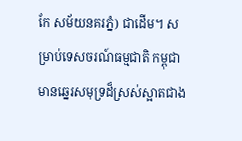កែ សម័យនគរភ្នំ) ជាដើម។ សម្រាប់ទេសចរណ៍ធម្មជាតិ កម្ពុជាមានឆ្នេរសមុទ្រដ៏ស្រស់ស្អាតជាង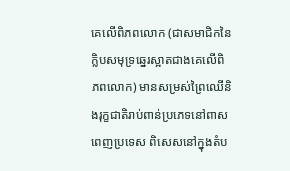គេលើពិភពលោក (ជាសមាជិកនៃក្លិបសមុទ្រឆ្នេរស្អាតជាងគេលើពិភពលោក) មានសម្រស់ព្រៃឈើនិងរុក្ខជាតិរាប់ពាន់ប្រភេទនៅពាសពេញប្រទេស ពិសេសនៅក្នុងតំប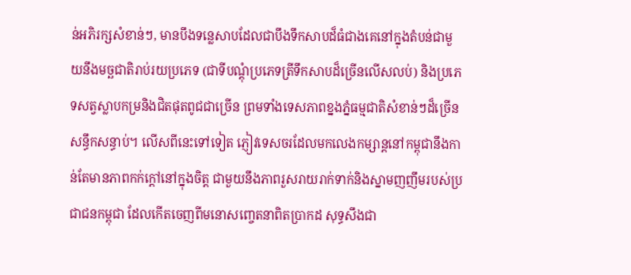ន់អភិរក្សសំខាន់ៗ, មានបឹងទន្លេសាបដែលជាបឹងទឹកសាបដ៏ធំជាងគេនៅក្នុងតំបន់ជាមួយនឹងមច្ឆជាតិរាប់រយប្រភេទ (ជាទីបណ្ដុំប្រភេទត្រីទឹកសាបដ៏ច្រើនលើសលប់) និងប្រភេទសត្វស្លាបកម្រនិងជិតផុតពូជជាច្រើន ព្រមទាំងទេសភាពខ្នងភ្នំធម្មជាតិសំខាន់ៗដ៏ច្រើនសន្ធឹកសន្ធាប់។ លើសពីនេះទៅទៀត ភ្ញៀវទេសចរដែលមកលេងកម្សាន្តនៅកម្ពុជានឹងកាន់តែមានភាពកក់ក្ដៅនៅក្នុងចិត្ត ជាមួយនឹងភាពរួសរាយរាក់ទាក់និងស្នាមញញឹមរបស់ប្រជាជនកម្ពុជា ដែលកើតចេញពីមនោសញ្ចេតនាពិតប្រាកដ សុទ្ធសឹងជា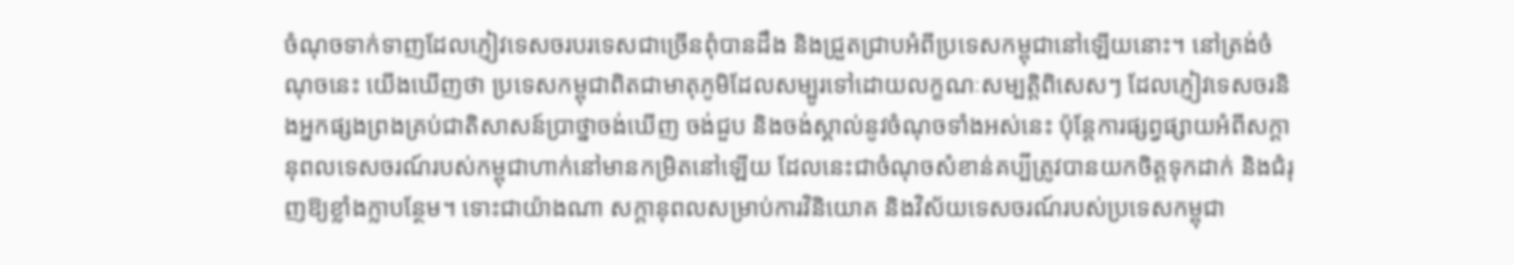ចំណុចទាក់ទាញដែលភ្ញៀវទេសចរបរទេសជាច្រើនពុំបានដឹង និងជ្រួតជ្រាបអំពីប្រទេសកម្ពុជានៅឡើយនោះ។ នៅត្រង់ចំណុចនេះ យើងឃើញថា ប្រទេសកម្ពុជាពិតជាមាតុភូមិដែលសម្បូរទៅដោយលក្ខណៈសម្បត្តិពិសេសៗ ដែលភ្ញៀវទេសចរនិងអ្នកផ្សងព្រងគ្រប់ជាតិសាសន៍ប្រាថ្នាចង់ឃើញ ចង់ជួប និងចង់ស្គាល់នូវចំណុចទាំងអស់នេះ ប៉ុន្តែការផ្សព្វផ្សាយអំពីសក្ដានុពលទេសចរណ៍របស់កម្ពុជាហាក់នៅមានកម្រិតនៅឡើយ ដែលនេះជាចំណុចសំខាន់គប្បីត្រូវបានយកចិត្តទុកដាក់ និងជំរុញឱ្យខ្លាំងក្លាបន្ថែម។ ទោះជាយ៉ាងណា សក្ដានុពលសម្រាប់ការវិនិយោគ និងវិស័យទេសចរណ៍របស់ប្រទេសកម្ពុជា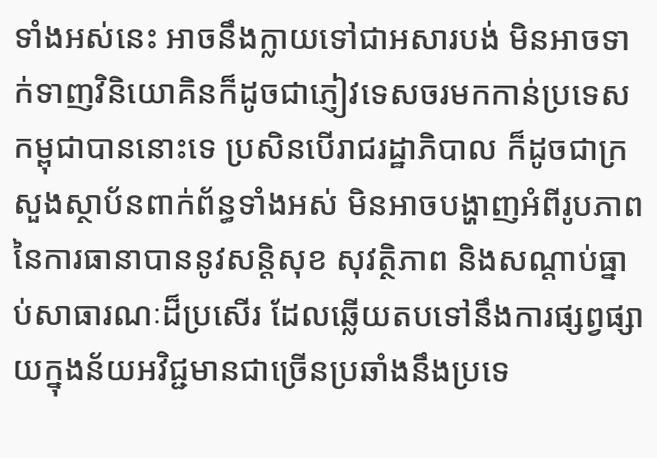ទាំងអស់នេះ អាចនឹងក្លាយទៅជាអសារបង់ មិនអាចទាក់ទាញវិនិយោគិនក៏ដូចជាភ្ញៀវទេសចរមកកាន់ប្រទេសកម្ពុជាបាននោះទេ ប្រសិនបើរាជរដ្ឋាភិបាល ក៏ដូចជាក្រសួងស្ថាប័នពាក់ព័ន្ធទាំងអស់ មិនអាចបង្ហាញអំពីរូបភាពនៃការធានាបាននូវសន្តិសុខ សុវត្ថិភាព និងសណ្ដាប់ធ្នាប់សាធារណៈដ៏ប្រសើរ ដែលឆ្លើយតបទៅនឹងការផ្សព្វផ្សាយក្នុងន័យអវិជ្ជមានជាច្រើនប្រឆាំងនឹងប្រទេ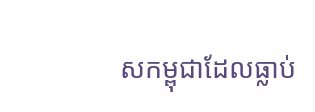សកម្ពុជាដែលធ្លាប់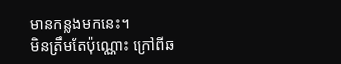មានកន្លងមកនេះ។
មិនត្រឹមតែប៉ុណ្ណោះ ក្រៅពីឆ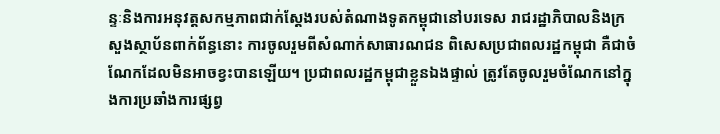ន្ទៈនិងការអនុវត្តសកម្មភាពជាក់ស្ដែងរបស់តំណាងទូតកម្ពុជានៅបរទេស រាជរដ្ឋាភិបាលនិងក្រសួងស្ថាប័នពាក់ព័ន្ធនោះ ការចូលរួមពីសំណាក់សាធារណជន ពិសេសប្រជាពលរដ្ឋកម្ពុជា គឺជាចំណែកដែលមិនអាចខ្វះបានឡើយ។ ប្រជាពលរដ្ឋកម្ពុជាខ្លួនឯងផ្ទាល់ ត្រូវតែចូលរួមចំណែកនៅក្នុងការប្រឆាំងការផ្សព្វ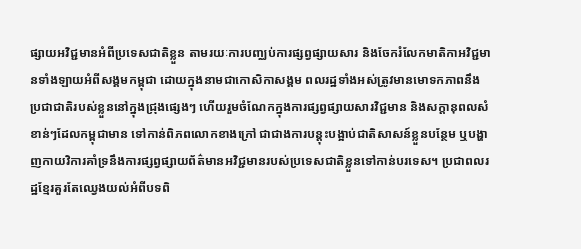ផ្សាយអវិជ្ជមានអំពីប្រទេសជាតិខ្លួន តាមរយៈការបញ្ឈប់ការផ្សព្វផ្សាយសារ និងចែករំលែកមាតិកាអវិជ្ជមានទាំងឡាយអំពីសង្គមកម្ពុជា ដោយក្នុងនាមជាកោសិកាសង្គម ពលរដ្ឋទាំងអស់ត្រូវមានមោទកភាពនឹងប្រជាជាតិរបស់ខ្លួននៅក្នុងជ្រុងផ្សេងៗ ហើយរួមចំណែកក្នុងការផ្សព្វផ្សាយសារវិជ្ជមាន និងសក្ដានុពលសំខាន់ៗដែលកម្ពុជាមាន ទៅកាន់ពិភពលោកខាងក្រៅ ជាជាងការបន្តុះបង្អាប់ជាតិសាសន៍ខ្លួនបន្ថែម ឬបង្ហាញកាយវិការគាំទ្រនឹងការផ្សព្វផ្សាយព័ត៌មានអវិជ្ជមានរបស់ប្រទេសជាតិខ្លួនទៅកាន់បរទេស។ ប្រជាពលរដ្ឋខ្មែរគួរតែឈ្វេងយល់អំពីបទពិ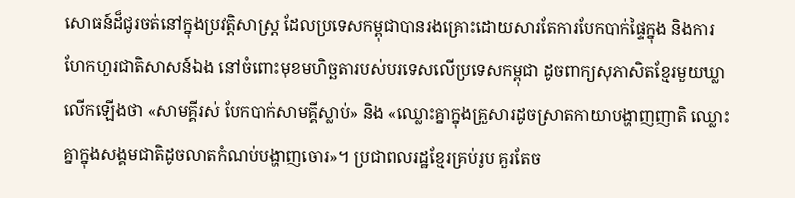សោធន៍ដ៏ជូរចត់នៅក្នុងប្រវត្តិសាស្ត្រ ដែលប្រទេសកម្ពុជាបានរងគ្រោះដោយសារតែការបែកបាក់ផ្ទៃក្នុង និងការហែកហួរជាតិសាសន៍ឯង នៅចំពោះមុខមហិច្ឆតារបស់បរទេសលើប្រទេសកម្ពុជា ដូចពាក្យសុភាសិតខ្មែរមួយឃ្លាលើកឡើងថា «សាមគ្គីរស់ បែកបាក់សាមគ្គីស្លាប់» និង «ឈ្លោះគ្នាក្នុងគ្រួសារដូចស្រាតកាយាបង្ហាញញាតិ ឈ្លោះគ្នាក្នុងសង្គមជាតិដូចលាតកំណប់បង្ហាញចោរ»។ ប្រជាពលរដ្ឋខ្មែរគ្រប់រូប គួរតែច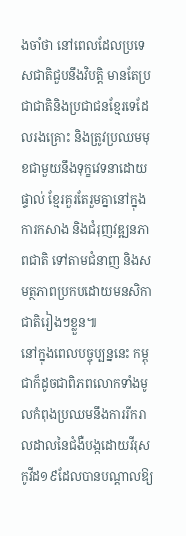ងចាំថា នៅពេលដែលប្រទេសជាតិជួបនឹងវិបត្តិ មានតែប្រជាជាតិនិងប្រជាជនខ្មែរទេដែលរងគ្រោះ និងត្រូវប្រឈមមុខជាមួយនឹងទុក្ខវេទនាដោយផ្ទាល់ ខ្មែរគួរតែរួមគ្នានៅក្នុងការកសាង និងជំរុញវឌ្ឍនភាពជាតិ ទៅតាមជំនាញ និងសមត្ថភាពប្រកបដោយមនសិកាជាតិរៀងៗខ្លួន៕
នៅក្នុងពេលបច្ចុប្បន្ននេះ កម្ពុជាក៏ដូចជាពិភពលោកទាំងមូលកំពុងប្រឈមនឹងការរីករាលដាលនៃជំងឺបង្កដោយវីរុសកូវីដ១៩ដែលបានបណ្ដាលឱ្យ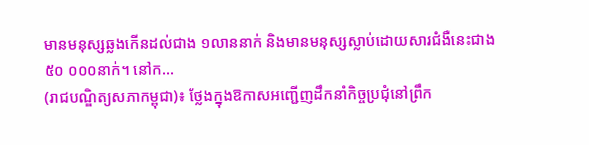មានមនុស្សឆ្លងកើនដល់ជាង ១លាននាក់ និងមានមនុស្សស្លាប់ដោយសារជំងឺនេះជាង ៥០ ០០០នាក់។ នៅក...
(រាជបណ្ឌិត្យសភាកម្ពុជា)៖ ថ្លែងក្នុងឱកាសអញ្ជើញដឹកនាំកិច្ចប្រជុំនៅព្រឹក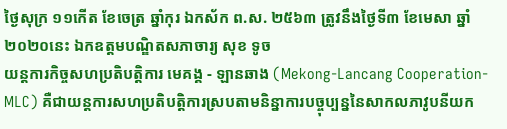ថ្ងៃសុក្រ ១១កើត ខែចេត្រ ឆ្នាំកុរ ឯកស័ក ព.ស. ២៥៦៣ ត្រូវនឹងថ្ងៃទី៣ ខែមេសា ឆ្នាំ២០២០នេះ ឯកឧត្តមបណ្ឌិតសភាចារ្យ សុខ ទូច
យន្តការកិច្ចសហប្រតិបត្តិការ មេគង្គ - ឡានឆាង (Mekong-Lancang Cooperation-MLC) គឺជាយន្តការសហប្រតិបត្តិការស្របតាមនិន្នាការបច្ចុប្បន្ននៃសាកលភាវូបនីយក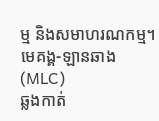ម្ម និងសមាហរណកម្ម។មេគង្គ-ឡានឆាង(MLC)
ឆ្លងកាត់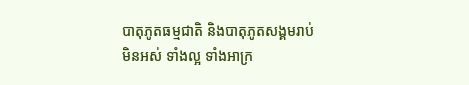បាតុភូតធម្មជាតិ និងបាតុភូតសង្គមរាប់មិនអស់ ទាំងល្អ ទាំងអាក្រ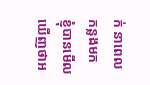ក់ នាពេលកន្លងមក ខ្ញុំបានមើលឃើញថាអ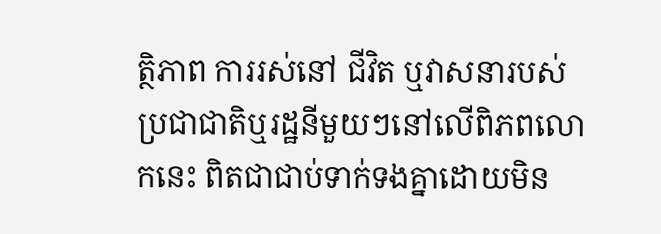ត្ថិភាព ការរស់នៅ ជីវិត ឬវាសនារបស់ប្រជាជាតិឬរដ្ឋនីមួយៗនៅលើពិភពលោកនេះ ពិតជាជាប់ទាក់ទងគ្នាដោយមិន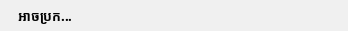អាចប្រក...